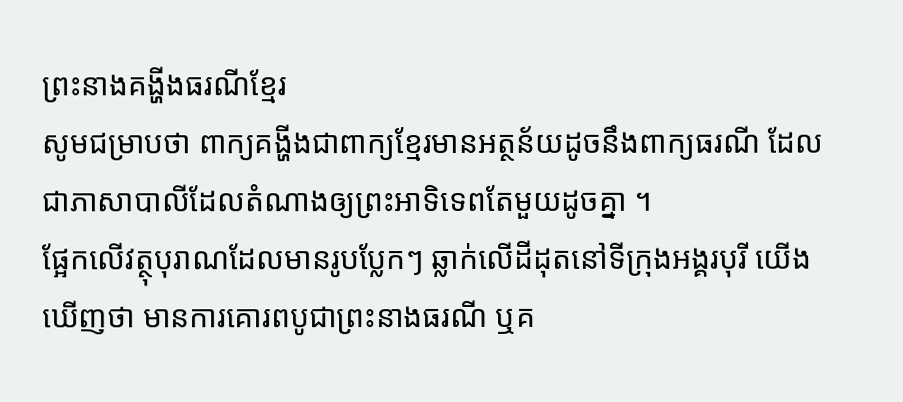ព្រះនាងគង្ហីងធរណីខ្មែរ
សូមជម្រាបថា ពាក្យគង្ហីងជាពាក្យខ្មែរមានអត្ថន័យដូចនឹងពាក្យធរណី ដែលជាភាសាបាលីដែលតំណាងឲ្យព្រះអាទិទេពតែមួយដូចគ្នា ។
ផ្អែកលើវត្ថុបុរាណដែលមានរូបប្លែកៗ ឆ្លាក់លើដីដុតនៅទីក្រុងអង្គរបុរី យើងឃើញថា មានការគោរពបូជាព្រះនាងធរណី ឬគ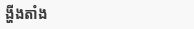ង្ហីងតាំង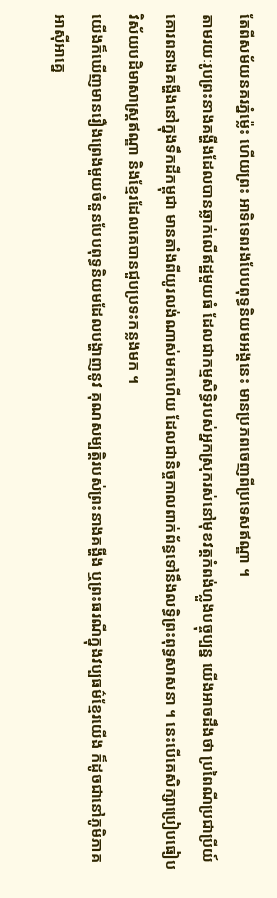តែពីសម័យនគរភ្នំម្ល៉េះ ហើយព្រះ អាទិទេពរងបែបពុទ្ធនិយមអង្គនេះ មានប្រភពចេញពីប្រទេសឥណ្ឌា ។
តាមរយៈរូបព្រះនាងគង្ហីងដែលបានឆ្លាក់លើឥដ្ឋមួយធំ ដែលជាកម្មសិទ្ធិរបស់អ្នកស្រុករស់នៅមុខវត្តកំពង់ហ្លួងបច្ចុប្បន្ន យើងអាចដឹងថា ប្រពៃណីប្រជាប្រីយ៍គោរពនាងគង្ហីងនៅក្នុងទឹកដីកម្ពុជា មានតាំងពីយូរលង់ណាស់មកហើយ ដែលជានិច្ចកាលពាក់ព័ន្ធទៅនឹងលទ្ធិព្រះពុទ្ធសាសនា ។ នេះបើគេសិក្សាប្រៀបធៀបវិស័យបដិមាសាស្ត្រឥណ្ឌា និងខ្មែរដែលគេបានជួបប្រទះកន្លងមក ។
យើងក៏ឃើញមានរឿងព្រេងមួយចំនួនបែបពុទ្ធនិយមដែលបង្ហាញនូវ គុណសម្បត្តិរបស់ព្រះនាងគង្ហីង ឬព្រះធរណីក្នុងវប្បធម៌ខ្មែរយើង ក៏ដូចជានៅភូមិភាគអាស៊ីអាគ្នេ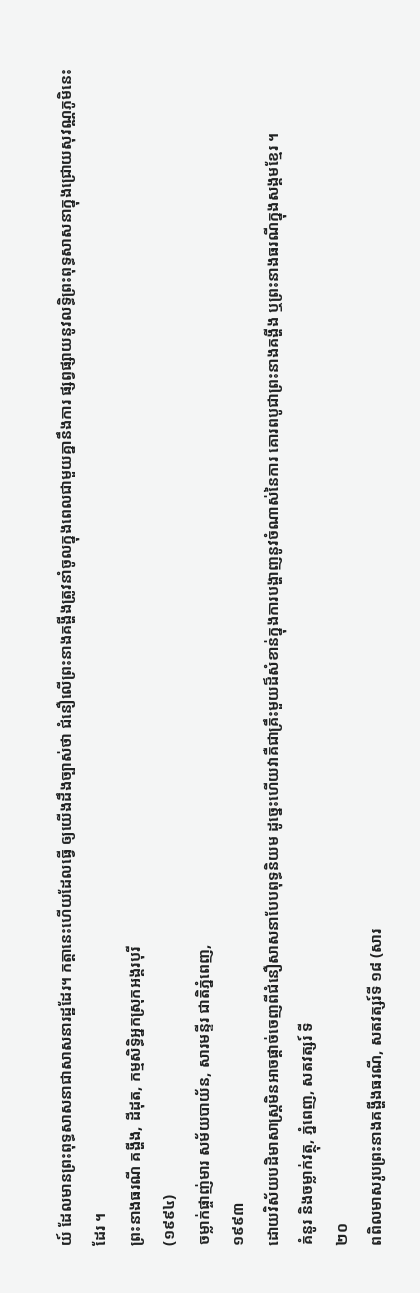យ៍ ដែលមានព្រះពុទ្ធសាសនាជាសាសនារដ្ឋដែរ។ កត្តានេះហើយដែលធ្វើ ឲ្យយើងដឹងច្បាស់ថា ជំនឿលើព្រះនាងគង្ហីងត្រូវនាំចូលក្នុងពេលជាមួយគ្នានឹងការ ផ្សព្វផ្សាយនូវលទ្ធិព្រះពុទ្ធសាសនាក្នុងជ្រោយសុវណ្ណភូមិនេះដែរ ។
ព្រះនាងធរណី គង្ហីង, ដីដុត, កម្មសិទ្ធិអ្នកស្រុកអង្គរបុរី
(១៩៩៤)
ចម្លាក់ផ្ចាញ់មារ សម័យបាយ័ន, សារមន្ទីរ ជាតិភ្នំពេញ,
១៩៩៣
ដោយវិស័យបដិមាសាស្ត្រមិនអាចផ្តាច់ចេញពីជំនឿសាសនាបែបពុទ្ធនិយម ដូច្នេះហើយវាគឺជាគ្រឹះមួយដ៏សំខាន់ក្នុងការបង្ហាញនូវចំណាស់នៃការ គោរពបូជាព្រះនាងគង្ហីង ឬព្រះនាងធរណីក្នុងសង្គមខ្មែរ ។
គំនូរ និងចម្លាក់វត្ថុ, ភ្នំពេញ, សតវត្សរ៍ ទី
២០
ពពិលមាសរូបព្រះនាងគង្ហីងធរណី, សតវត្សរ៍ទី ១៨ (សារ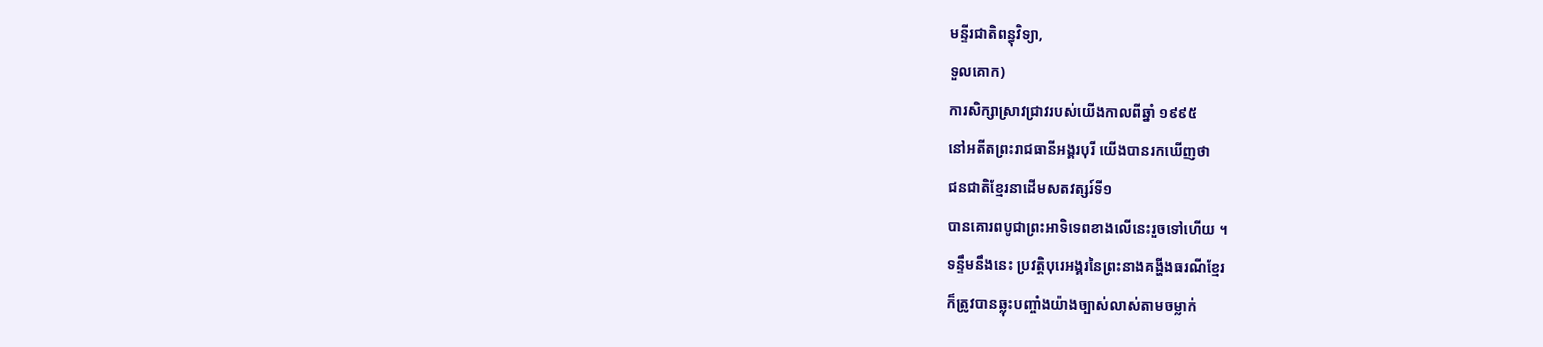មន្ទីរជាតិពន្ធុវិទ្យា,
ទួលគោក)
ការសិក្សាស្រាវជ្រាវរបស់យើងកាលពីឆ្នាំ ១៩៩៥
នៅអតីតព្រះរាជធានីអង្គរបុរី យើងបានរកឃើញថា
ជនជាតិខ្មែរនាដើមសតវត្សរ៍ទី១
បានគោរពបូជាព្រះអាទិទេពខាងលើនេះរួចទៅហើយ ។
ទន្ទឹមនឹងនេះ ប្រវត្តិបុរេអង្គរនៃព្រះនាងគង្ហីងធរណីខ្មែរ
ក៏ត្រូវបានឆ្លុះបញ្ចាំងយ៉ាងច្បាស់លាស់តាមចម្លាក់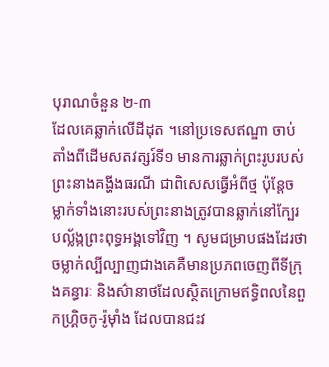បុរាណចំនួន ២-៣
ដែលគេឆ្លាក់លើដីដុត ។នៅប្រទេសឥណ្ឌា ចាប់តាំងពីដើមសតវត្សរ៍ទី១ មានការឆ្លាក់ព្រះរូបរបស់ព្រះនាងគង្ហីងធរណី ជាពិសេសធ្វើអំពីថ្ម ប៉ុន្តែចម្លាក់ទាំងនោះរបស់ព្រះនាងត្រូវបានឆ្លាក់នៅក្បែរបល្ល័ង្កព្រះពុទ្ធអង្គទៅវិញ ។ សូមជម្រាបផងដែរថា ចម្លាក់ល្បីល្បាញជាងគេគឺមានប្រភពចេញពីទីក្រុងគន្ធារៈ និងស៌ានាថដែលស្ថិតក្រោមឥទ្ធិពលនៃពួកហ្គ្រិចកូ-រ៉ូម៉ាំង ដែលបានជះវ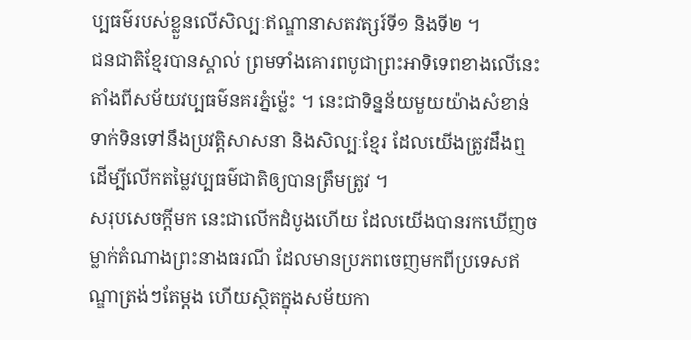ប្បធម៌របស់ខ្លួនលើសិល្បៈឥណ្ឌានាសតវត្សរ៍ទី១ និងទី២ ។
ជនជាតិខ្មែរបានស្គាល់ ព្រមទាំងគោរពបូជាព្រះអាទិទេពខាងលើនេះ តាំងពីសម័យវប្បធម៌នគរភ្នំម្ល៉េះ ។ នេះជាទិន្នន័យមួយយ៉ាងសំខាន់ទាក់ទិនទៅនឹងប្រវត្តិសាសនា និងសិល្បៈខ្មែរ ដែលយើងត្រូវដឹងឮ ដើម្បីលើកតម្លៃវប្បធម៌ជាតិឲ្យបានត្រឹមត្រូវ ។
សរុបសេចក្តីមក នេះជាលើកដំបូងហើយ ដែលយើងបានរកឃើញចម្លាក់តំណាងព្រះនាងធរណី ដែលមានប្រភពចេញមកពីប្រទេសឥណ្ឌាត្រង់ៗតែម្តង ហើយស្ថិតក្នុងសម័យកា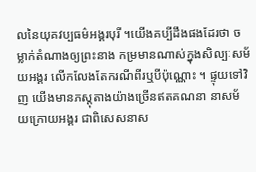លនៃយុគវប្បធម៌អង្គរបុរី ។យើងគប្បីដឹងផងដែរថា ចម្លាក់តំណាងឲ្យព្រះនាង កម្រមានណាស់ក្នុងសិល្បៈសម័យអង្គរ លើកលែងតែករណីពីរឬបីប៉ុណ្ណោះ ។ ផ្ទុយទៅវិញ យើងមានភស្តុតាងយ៉ាងច្រើនឥតគណនា នាសម័យក្រោយអង្គរ ជាពិសេសនាស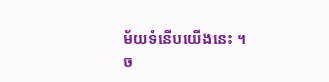ម័យទំនើបយើងនេះ ។
ច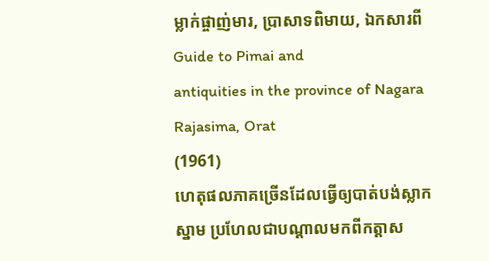ម្លាក់ផ្ចាញ់មារ, ប្រាសាទពិមាយ, ឯកសារពី Guide to Pimai and
antiquities in the province of Nagara Rajasima, Orat
(1961)
ហេតុផលភាគច្រើនដែលធ្វើឲ្យបាត់បង់ស្លាកស្នាម ប្រហែលជាបណ្តាលមកពីកត្តាស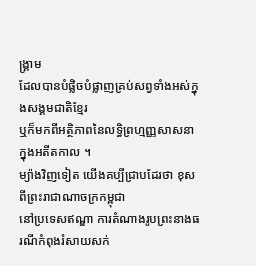ង្គ្រាម
ដែលបានបំផ្លិចបំផ្លាញគ្រប់សព្វទាំងអស់ក្នុងសង្គមជាតិខ្មែរ
ឬក៏មកពីអត្ថិភាពនៃលទ្ធិព្រហ្មញ្ញសាសនាក្នុងអតីតកាល ។
ម្យ៉ាងវិញទៀត យើងគប្បីជ្រាបដែរថា ខុសពីព្រះរាជាណាចក្រកម្ពុជា
នៅប្រទេសឥណ្ឌា ការតំណាងរូបព្រះនាងធរណីកំពុងរំសាយសក់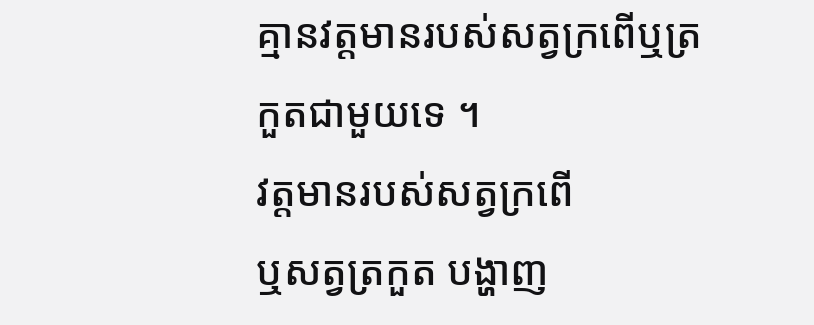គ្មានវត្តមានរបស់សត្វក្រពើឬត្រកួតជាមួយទេ ។
វត្តមានរបស់សត្វក្រពើ
ឬសត្វត្រកួត បង្ហាញ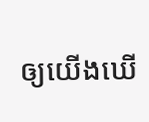ឲ្យយើងឃើ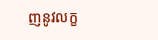ញនូវលក្ខ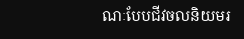ណៈបែបជីវចលនិយមរ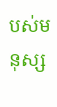បស់មនុស្ស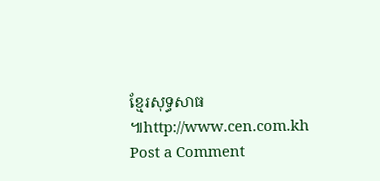ខ្មែរសុទ្ធសាធ ៕http://www.cen.com.kh
Post a Comment